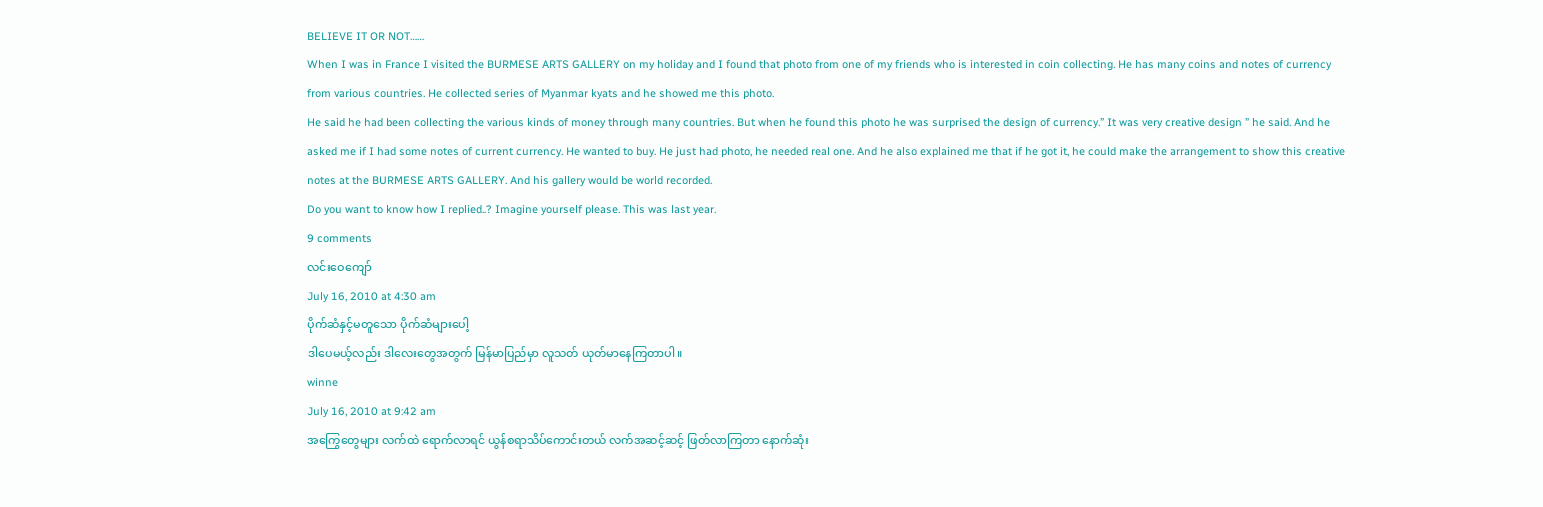BELIEVE IT OR NOT……
When I was in France I visited the BURMESE ARTS GALLERY on my holiday and I found that photo from one of my friends who is interested in coin collecting. He has many coins and notes of currency from various countries. He collected series of Myanmar kyats and he showed me this photo.
He said he had been collecting the various kinds of money through many countries. But when he found this photo he was surprised the design of currency.” It was very creative design ” he said. And he asked me if I had some notes of current currency. He wanted to buy. He just had photo, he needed real one. And he also explained me that if he got it, he could make the arrangement to show this creative notes at the BURMESE ARTS GALLERY. And his gallery would be world recorded.
Do you want to know how I replied..? Imagine yourself please. This was last year.
9 comments
လင်းဝေကျော်
July 16, 2010 at 4:30 am
ပိုက်ဆံနှင့်မတူသော ပိုက်ဆံများပေါ့
ဒါပေမယ့်လည်း ဒါလေးတွေအတွက် မြန်မာပြည်မှာ လူသတ် ယုတ်မာနေကြတာပါ။
winne
July 16, 2010 at 9:42 am
အကြွေတွေများ လက်ထဲ ရောက်လာရင် ယွန်စရာသိပ်ကောင်းတယ် လက်အဆင့်ဆင့် ဖြတ်လာကြတာ နောက်ဆုံး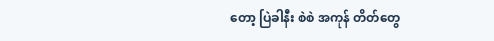တော့ ပြဲခါနီး စဲစဲ အကုန် တိတ်တွေ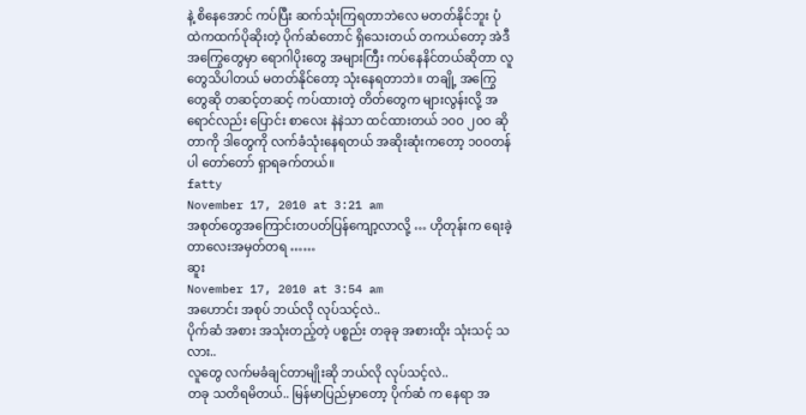နဲ့ စိနေအောင် ကပ်ပြီး ဆက်သုံးကြရတာဘဲလေ မတတ်နိုင်ဘူး ပုံထဲကထက်ပိုဆိုးတဲ့ ပိုက်ဆံတောင် ရှိသေးတယ် တကယ်တော့ အဲဒီ အကြွေတွေမှာ ရောဂါပိုးတွေ အများကြီး ကပ်နေနိင်တယ်ဆိုတာ လူတွေသိပါတယ် မတတ်နိုင်တော့ သုံးနေရတာဘဲ။ တချို့ အကြွေတွေဆို တဆင့်တဆင့် ကပ်ထားတဲ့ တိတ်တွေက များလွန်းလို့ အရောင်လည်း ပြောင်း စာလေး နဲနဲသာ ထင်ထားတယ် ၁၀ဝ ၂၀ဝ ဆိုတာကို ဒါတွေကို လက်ခံသုံးနေရတယ် အဆိုးဆုံးကတော့ ၁၀ဝတန်ပါ တော်တော် ရှာရခက်တယ်။
fatty
November 17, 2010 at 3:21 am
အစုတ်တွေအကြောင်းတပတ်ပြန်ကျော့လာလို့ … ဟိုတုန်းက ရေးခဲ့တာလေးအမှတ်တရ ……
ဆူး
November 17, 2010 at 3:54 am
အဟောင်း အစုပ် ဘယ်လို လုပ်သင့်လဲ..
ပိုက်ဆံ အစား အသုံးတည့်တဲ့ ပစ္စည်း တခုခု အစားထိုး သုံးသင့် သလား..
လူတွေ လက်မခံချင်တာမျိုးဆို ဘယ်လို လုပ်သင့်လဲ..
တခု သတိရမိတယ်.. မြန်မာပြည်မှာတော့ ပိုက်ဆံ က နေရာ အ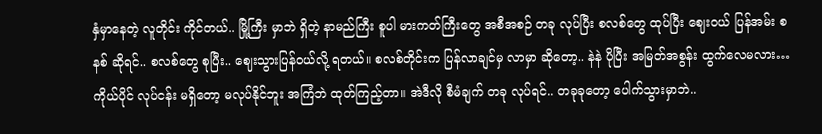နှံမှာနေတဲ့ လူတိုင်း ကိုင်တယ်.. မြို့ကြီး မှာဘဲ ရှိတဲ့ နာမည်ကြီး စူပါ မားကတ်ကြီးတွေ အစီအစဉ် တခု လုပ်ပြီး စလစ်တွေ ထုပ်ပြီး ဈေးဝယ် ပြန်အမ်း စနစ် ဆိုရင်.. စလစ်တွေ စုပြီး.. ဈေးသွားပြန်ဝယ်လို့ ရတယ်။ စလစ်တိုင်းက ပြန်လာချင်မှ လာမှာ ဆိုတော့.. နဲနဲ ပိုပြီး အမြတ်အစွန်း ထွက်လေမလား… ကိုယ်ပိုင် လုပ်ငန်း မရှိတော့ မလုပ်နိုင်ဘူး အကြံဘဲ ထုတ်ကြည့်တာ။ အဲဒီလို စီမံချက် တခု လုပ်ရင်.. တခုခုတော့ ပေါက်သွားမှာဘဲ..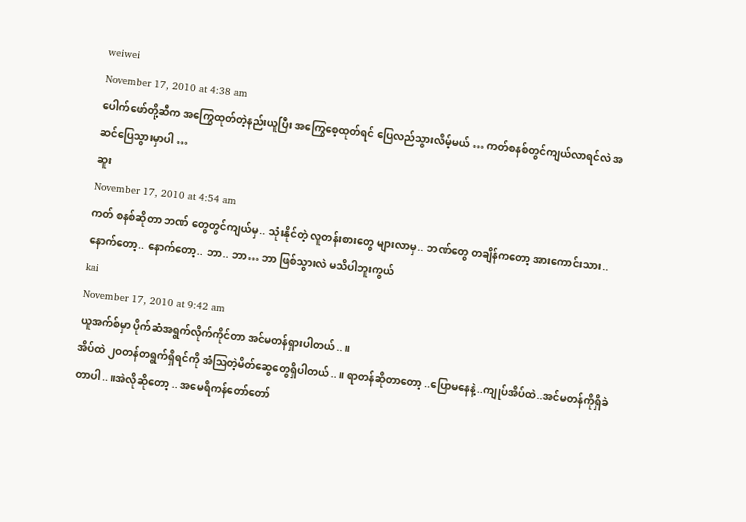weiwei
November 17, 2010 at 4:38 am
ပေါက်ဖော်တို့ဆီက အကြွေထုတ်တဲ့နည်းယူပြီး အကြွေစေ့ထုတ်ရင် ပြေလည်သွားလိမ့်မယ် … ကတ်စနစ်တွင်ကျယ်လာရင်လဲ အဆင်ပြေသွားမှာပါ …
ဆူး
November 17, 2010 at 4:54 am
ကတ် စနစ်ဆိုတာ ဘဏ် တွေတွင်ကျယ်မှ.. သုံးနိုင်တဲ့ လူတန်းစားတွေ များလာမှ.. ဘဏ်တွေ တချိန်ကတော့ အားကောင်းသား.. နောက်တော့.. နောက်တော့.. ဘာ.. ဘာ… ဘာ ဖြစ်သွားလဲ မသိပါဘူးကွယ်
kai
November 17, 2010 at 9:42 am
ယူအက်စ်မှာ ပိုက်ဆံအရွက်လိုက်ကိုင်တာ အင်မတန်ရှားပါတယ်..။
အိပ်ထဲ ၂ဝတန်တရွက်ရှိရင်ကို အံဩတဲ့မိတ်ဆွေတွေရှိပါတယ်..။ ရာတန်ဆိုတာတော့ ..ပြောမနေနဲ့..ကျုပ်အိပ်ထဲ..အင်မတန်ကိုရှိခဲတာပါ..။အဲလိုဆိုတော့ .. အမေရိကန်တော်တော်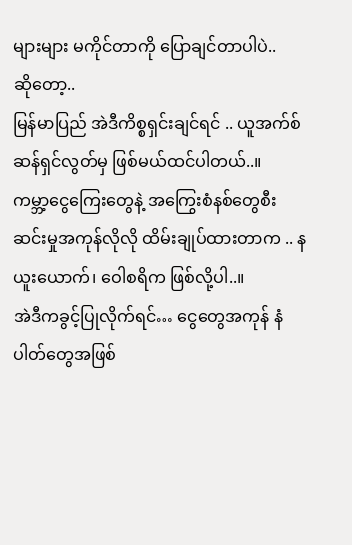များများ မကိုင်တာကို ပြောချင်တာပါပဲ..
ဆိုတော့..
မြန်မာပြည် အဲဒီကိစ္စရှင်းချင်ရင် .. ယူအက်စ်ဆန်ရှင်လွတ်မှ ဖြစ်မယ်ထင်ပါတယ်..။
ကမ္ဘာ့ငွေကြေးတွေနဲ့ အကြွေးစံနစ်တွေစီးဆင်းမှုအကုန်လိုလို ထိမ်းချုပ်ထားတာက .. နယူးယောက်၊ ဝေါစရိက ဖြစ်လို့ပါ..။
အဲဒီကခွင့်ပြုလိုက်ရင်… ငွေတွေအကုန် နံပါတ်တွေအဖြစ်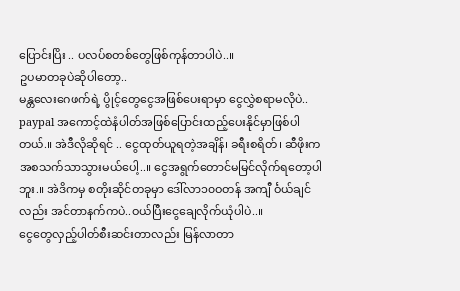ပြောင်းပြိး .. ပလပ်စတစ်တွေဖြစ်ကုန်တာပါပဲ..။
ဥပမာတခုပဲဆိုပါတော့..
မန္တလေးဂေဖက်ရဲ့ ပွိုင့်တွေငွေအဖြစ်ပေးရာမှာ ငွေလွှဲစရာမလိုပဲ.. paypal အကောင့်ထဲနံပါတ်အဖြစ်ပြောင်းထည့်ပေးနိုင်မှာဖြစ်ပါတယ်.။ အဲဒီလိုဆိုရင် .. ငွေထုတ်ယူရတဲ့အချိန်၊ ခရီးစရိတ်၊ ဆီဖိုးကအစသက်သာသွားမယ်ပေါ့..။ ငွေအရွက်တောင်မမြင်လိုက်ရတော့ပါဘူး.။ အဲဒိကမှ စတိုးဆိုင်တခုမှာ ဒေါ်လာ၁၀ဝတန် အကျီ င်္ဝယ်ချင်လည်း အင်တာနက်ကပဲ..ဝယ်ပြီးငွေချေလိုက်ယုံပါပဲ..။
ငွေတွေလှည့်ပါတ်စီးဆင်းတာလည်း မြန်လာတာ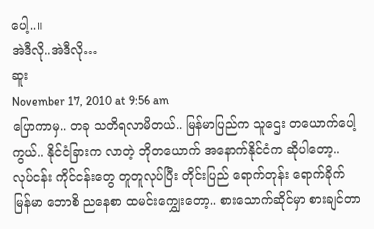ပေါ့..။
အဲဒီလို..အဲဒီလို…
ဆူး
November 17, 2010 at 9:56 am
ပြောကာမှ.. တခု သတိရလာမိတယ်.. မြန်မာပြည်က သူဌေး တယောက်ပေါ့ကွယ်.. နိုင်ငံခြားက လာတဲ့ ဘိုတယောက် အနောက်နိုင်ငံက ဆိုပါတော့.. လုပ်ငန်း ကိုင်ငန်းတွေ တူတူလုပ်ပြီး တိုင်းပြည် ရောက်တုန်း ရောက်ခိုက် မြန်မာ ဘောစိ ညနေစာ ထမင်းကျွှေးတော့.. စားသောက်ဆိုင်မှာ စားချင်တာ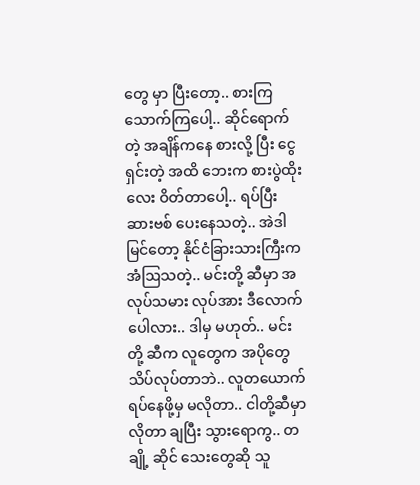တွေ မှာ ပြီးတော့.. စားကြ သောက်ကြပေါ့.. ဆိုင်ရောက်တဲ့ အချိန်ကနေ စားလို့ ပြီး ငွေရှင်းတဲ့ အထိ ဘေးက စားပွဲထိုးလေး ဝိတ်တာပေါ့.. ရပ်ပြီး ဆားဗစ် ပေးနေသတဲ့.. အဲဒါမြင်တော့ နိုင်ငံခြားသားကြီးက အံဩသတဲ့.. မင်းတို့ ဆီမှာ အလုပ်သမား လုပ်အား ဒီလောက် ပေါလား.. ဒါမှ မဟုတ်.. မင်းတို့ ဆီက လူတွေက အပိုတွေ သိပ်လုပ်တာဘဲ.. လူတယောက် ရပ်နေဖို့မှ မလိုတာ.. ငါတို့ဆီမှာ လိုတာ ချပြီး သွားရောကွ.. တချို့ ဆိုင် သေးတွေဆို သူ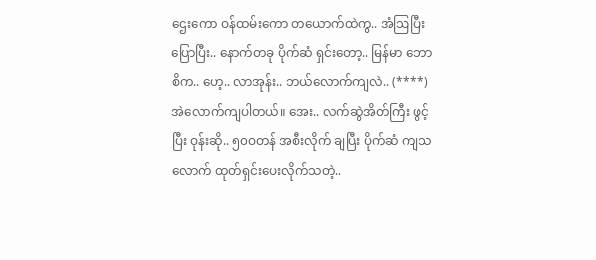ဌေးကော ဝန်ထမ်းကော တယောက်ထဲကွ.. အံဩပြီး ပြောပြီး.. နောက်တခု ပိုက်ဆံ ရှင်းတော့.. မြန်မာ ဘောစိက.. ဟေ့.. လာအုန်း.. ဘယ်လောက်ကျလဲ.. (****) အဲလောက်ကျပါတယ်။ အေး.. လက်ဆွဲအိတ်ကြီး ဖွင့်ပြီး ဝုန်းဆို.. ၅၀ဝတန် အစီးလိုက် ချပြီး ပိုက်ဆံ ကျသလောက် ထုတ်ရှင်းပေးလိုက်သတဲ့..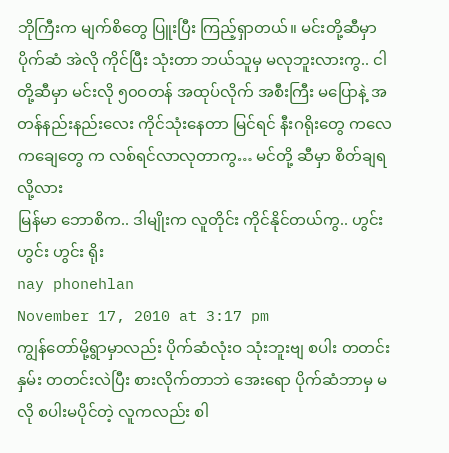ဘိုကြီးက မျက်စိတွေ ပြူးပြီး ကြည့်ရှာတယ်။ မင်းတို့ဆီမှာ ပိုက်ဆံ အဲလို ကိုင်ပြီး သုံးတာ ဘယ်သူမှ မလုဘူးလားကွ.. ငါတို့ဆီမှာ မင်းလို ၅၀ဝတန် အထုပ်လိုက် အစီးကြီး မပြောနဲ့ အတန်နည်းနည်းလေး ကိုင်သုံးနေတာ မြင်ရင် နီးဂရိုးတွေ ကလေကချေတွေ က လစ်ရင်လာလုတာကွ… မင်တို့ ဆီမှာ စိတ်ချရလို့လား
မြန်မာ ဘောစိက.. ဒါမျိုးက လူတိုင်း ကိုင်နိုင်တယ်ကွ.. ဟွင်းဟွင်း ဟွင်း ရိုး
nay phonehlan
November 17, 2010 at 3:17 pm
ကျွန်တော်မို့ရွာမှာလည်း ပိုက်ဆံလုံးဝ သုံးဘူးဗျ စပါး တတင်း နှမ်း တတင်းလဲပြီး စားလိုက်တာဘဲ အေးရော ပိုက်ဆံဘာမှ မလို စပါးမပိုင်တဲ့ လူကလည်း စါ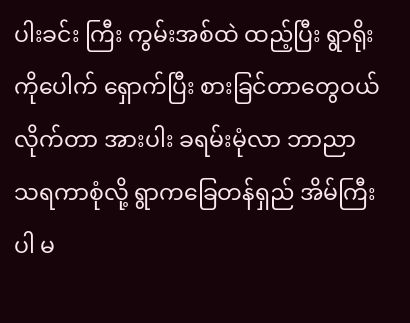ပါးခင်း ကြီး ကွမ်းအစ်ထဲ ထည့်ပြီး ရွာရိုးကိုပေါက် ရှောက်ပြီး စားခြင်တာတွေဝယ် လိုက်တာ အားပါး ခရမ်းမုံလာ ဘာညာ သရကာစုံလို့ ရွာကခြေတန်ရှည် အိမ်ကြီးပါ မ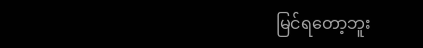မြင်ရတော့ဘူး